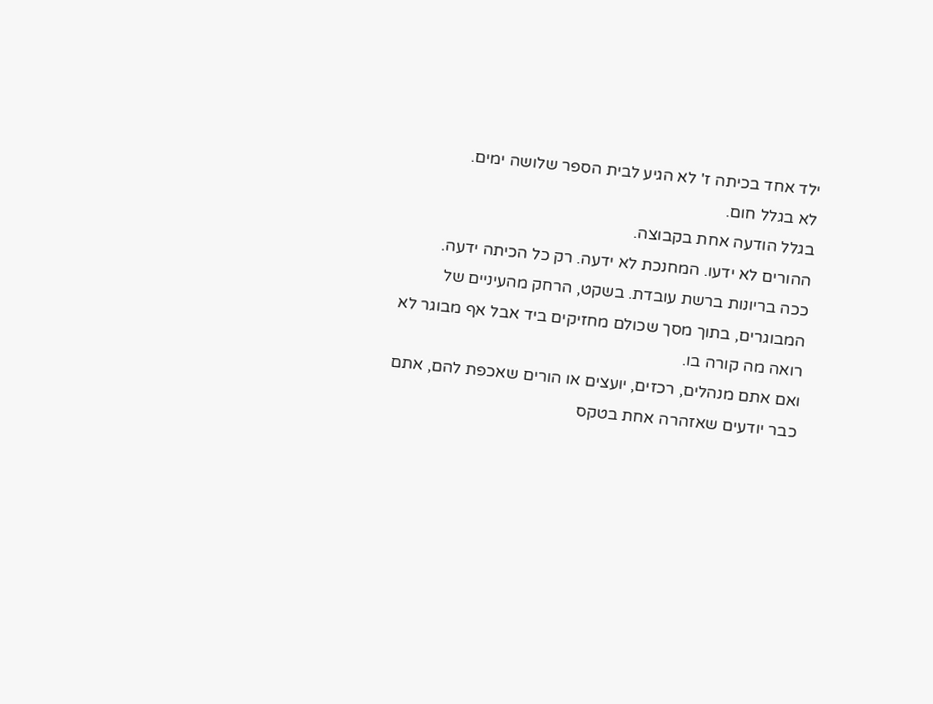ילד אחד בכיתה ז' לא הגיע לבית הספר שלושה ימים.
לא בגלל חום.
בגלל הודעה אחת בקבוצה.
ההורים לא ידעו. המחנכת לא ידעה. רק כל הכיתה ידעה.
ככה בריונות ברשת עובדת. בשקט, הרחק מהעיניים של המבוגרים, בתוך מסך שכולם מחזיקים ביד אבל אף מבוגר לא רואה מה קורה בו.
ואם אתם מנהלים, רכזים, יועצים או הורים שאכפת להם, אתם כבר יודעים שאזהרה אחת בטקס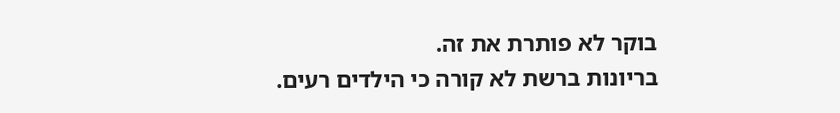בוקר לא פותרת את זה.
בריונות ברשת לא קורה כי הילדים רעים.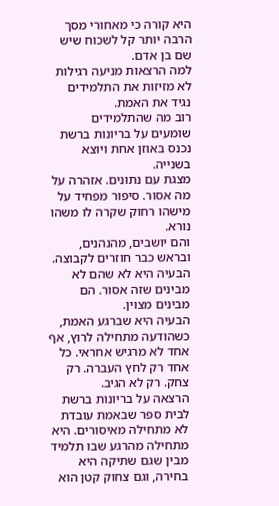היא קורה כי מאחורי מסך הרבה יותר קל לשכוח שיש שם בן אדם.
למה הרצאות מניעה רגילות לא מזיזות את התלמידים
נגיד את האמת.
רוב מה שהתלמידים שומעים על בריונות ברשת נכנס באוזן אחת ויוצא בשנייה.
מצגת עם נתונים. אזהרה על מה אסור. סיפור מפחיד על מישהו רחוק שקרה לו משהו נורא.
והם יושבים, מהנהנים, ובראש כבר חוזרים לקבוצה.
הבעיה היא לא שהם לא מבינים שזה אסור. הם מבינים מצוין.
הבעיה היא שברגע האמת, כשהודעה מתחילה לרוץ, אף אחד לא מרגיש אחראי. כל אחד רק לחץ העברה. רק צחק. רק לא הגיב.
הרצאה על בריונות ברשת לבית ספר שבאמת עובדת לא מתחילה מאיסורים. היא מתחילה מהרגע שבו תלמיד מבין שגם שתיקה היא בחירה, וגם צחוק קטן הוא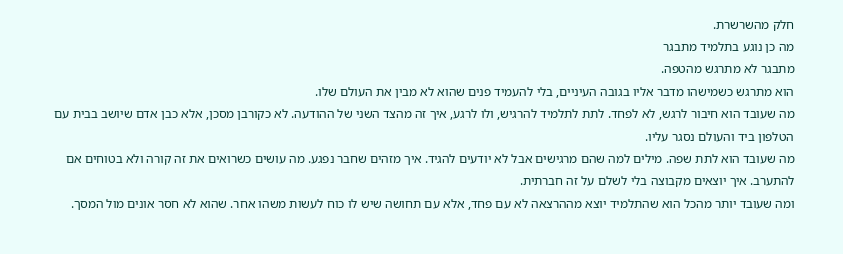חלק מהשרשרת.
מה כן נוגע בתלמיד מתבגר
מתבגר לא מתרגש מהטפה.
הוא מתרגש כשמישהו מדבר אליו בגובה העיניים, בלי להעמיד פנים שהוא לא מבין את העולם שלו.
מה שעובד הוא חיבור לרגש, לא לפחד. לתת לתלמיד להרגיש, ולו לרגע, איך זה מהצד השני של ההודעה. לא כקורבן מסכן, אלא כבן אדם שיושב בבית עם הטלפון ביד והעולם נסגר עליו.
מה שעובד הוא לתת שפה. מילים למה שהם מרגישים אבל לא יודעים להגיד. איך מזהים שחבר נפגע. מה עושים כשרואים את זה קורה ולא בטוחים אם להתערב. איך יוצאים מקבוצה בלי לשלם על זה חברתית.
ומה שעובד יותר מהכל הוא שהתלמיד יוצא מההרצאה לא עם פחד, אלא עם תחושה שיש לו כוח לעשות משהו אחר. שהוא לא חסר אונים מול המסך.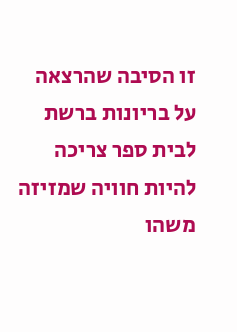זו הסיבה שהרצאה על בריונות ברשת לבית ספר צריכה להיות חוויה שמזיזה משהו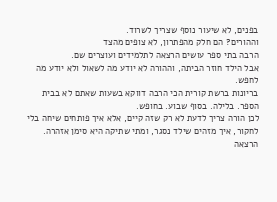בפנים, לא שיעור נוסף שצריך לשרוד.
וההורים? הם חלק מהפתרון, לא צופים מהצד
הרבה בתי ספר עושים הרצאה לתלמידים ועוצרים שם.
אבל הילד חוזר הביתה, וההורה לא יודע מה לשאול ולא יודע מה לחפש.
בריונות ברשת קורית הכי הרבה דווקא בשעות שאתם לא בבית הספר. בלילה. בסוף שבוע. בחופש.
לכן הורה צריך לדעת לא רק שזה קיים, אלא איך פותחים שיחה בלי לחקור, איך מזהים שילד נסגר, ומתי שתיקה היא סימן אזהרה.
הרצאה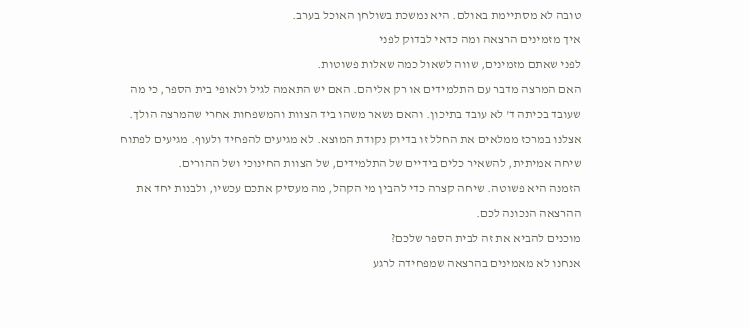טובה לא מסתיימת באולם. היא נמשכת בשולחן האוכל בערב.
איך מזמינים הרצאה ומה כדאי לבדוק לפני
לפני שאתם מזמינים, שווה לשאול כמה שאלות פשוטות.
האם המרצה מדבר עם התלמידים או רק אליהם. האם יש התאמה לגיל ולאופי בית הספר, כי מה שעובד בכיתה ד' לא עובד בתיכון. והאם נשאר משהו ביד הצוות והמשפחות אחרי שהמרצה הולך.
אצלנו במרכז ממלאים את החלל זו בדיוק נקודת המוצא. לא מגיעים להפחיד ולעוף. מגיעים לפתוח שיחה אמיתית, להשאיר כלים בידיים של התלמידים, של הצוות החינוכי ושל ההורים.
הזמנה היא פשוטה. שיחה קצרה כדי להבין מי הקהל, מה מעסיק אתכם עכשיו, ולבנות יחד את ההרצאה הנכונה לכם.
מוכנים להביא את זה לבית הספר שלכם?
אנחנו לא מאמינים בהרצאה שמפחידה לרגע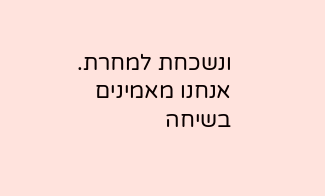ונשכחת למחרת.
אנחנו מאמינים בשיחה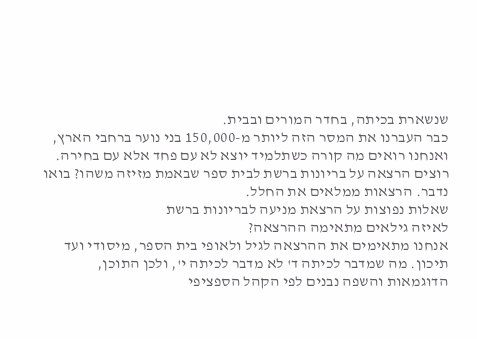שנשארת בכיתה, בחדר המורים ובבית.
כבר העברנו את המסר הזה ליותר מ-150,000 בני נוער ברחבי הארץ, ואנחנו רואים מה קורה כשתלמיד יוצא לא עם פחד אלא עם בחירה.
רוצים הרצאה על בריונות ברשת לבית ספר שבאמת מזיזה משהו? בואו נדבר. הרצאות ממלאים את החלל.
שאלות נפוצות על הרצאת מניעה לבריונות ברשת
לאיזה גילאים מתאימה ההרצאה?
אנחנו מתאימים את ההרצאה לגיל ולאופי בית הספר, מיסודי ועד תיכון. מה שמדבר לכיתה ד' לא מדבר לכיתה י', ולכן התוכן, הדוגמאות והשפה נבנים לפי הקהל הספציפי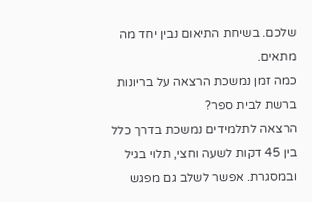שלכם. בשיחת התיאום נבין יחד מה מתאים.
כמה זמן נמשכת הרצאה על בריונות ברשת לבית ספר?
הרצאה לתלמידים נמשכת בדרך כלל בין 45 דקות לשעה וחצי, תלוי בגיל ובמסגרת. אפשר לשלב גם מפגש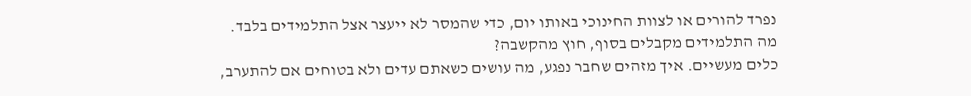נפרד להורים או לצוות החינוכי באותו יום, כדי שהמסר לא ייעצר אצל התלמידים בלבד.
מה התלמידים מקבלים בסוף, חוץ מהקשבה?
כלים מעשיים. איך מזהים שחבר נפגע, מה עושים כשאתם עדים ולא בטוחים אם להתערב,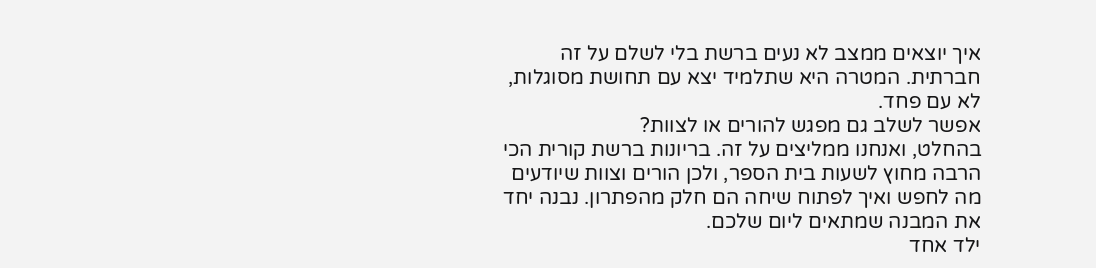איך יוצאים ממצב לא נעים ברשת בלי לשלם על זה חברתית. המטרה היא שתלמיד יצא עם תחושת מסוגלות, לא עם פחד.
אפשר לשלב גם מפגש להורים או לצוות?
בהחלט, ואנחנו ממליצים על זה. בריונות ברשת קורית הכי הרבה מחוץ לשעות בית הספר, ולכן הורים וצוות שיודעים מה לחפש ואיך לפתוח שיחה הם חלק מהפתרון. נבנה יחד את המבנה שמתאים ליום שלכם.
ילד אחד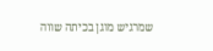שמרגיש מוגן בכיתה שווה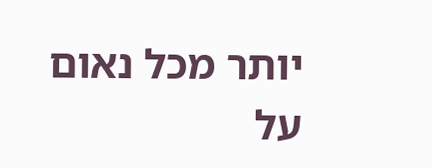יותר מכל נאום על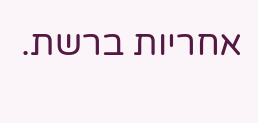אחריות ברשת.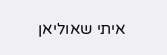איתי שאוליאן